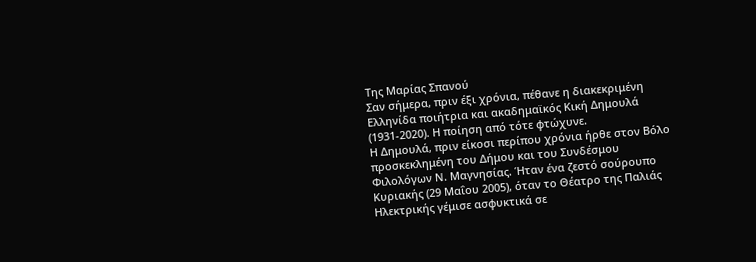Της Μαρίας Σπανού
Σαν σήμερα, πριν έξι χρόνια, πέθανε η διακεκριμένη Ελληνίδα ποιήτρια και ακαδημαϊκός Κική Δημουλά (1931-2020). Η ποίηση από τότε φτώχυνε.
Η Δημουλά, πριν είκοσι περίπου χρόνια ήρθε στον Βόλο προσκεκλημένη του Δήμου και του Συνδέσμου Φιλολόγων Ν. Μαγνησίας. Ήταν ένα ζεστό σούρουπο Κυριακής (29 Μαΐου 2005), όταν το Θέατρο της Παλιάς Ηλεκτρικής γέμισε ασφυκτικά σε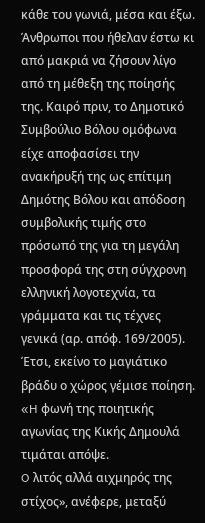κάθε του γωνιά, μέσα και έξω. Άνθρωποι που ήθελαν έστω κι από μακριά να ζήσουν λίγο από τη μέθεξη της ποίησής της. Καιρό πριν, το Δημοτικό Συμβούλιο Βόλου ομόφωνα είχε αποφασίσει την ανακήρυξή της ως επίτιμη Δημότης Βόλου και απόδοση συμβολικής τιμής στο πρόσωπό της για τη μεγάλη προσφορά της στη σύγχρονη ελληνική λογοτεχνία, τα γράμματα και τις τέχνες γενικά (αρ. απόφ. 169/2005).
Έτσι, εκείνο το μαγιάτικο βράδυ ο χώρος γέμισε ποίηση. «H φωνή της ποιητικής αγωνίας της Κικής Δημουλά τιμάται απόψε.
O λιτός αλλά αιχμηρός της στίχος», ανέφερε, μεταξύ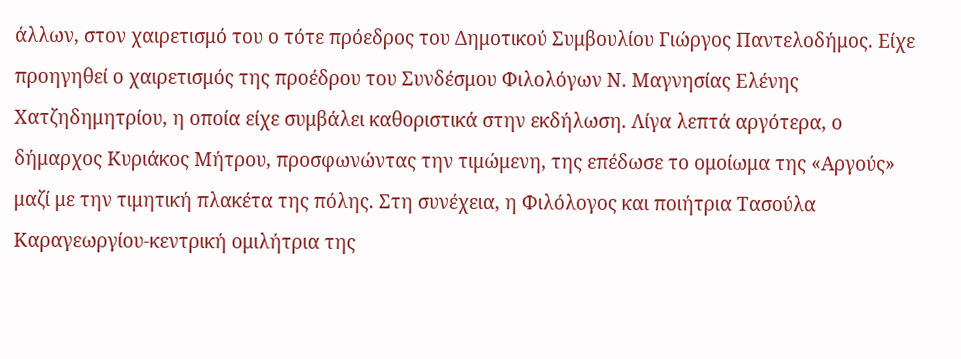άλλων, στον χαιρετισμό του ο τότε πρόεδρος του Δημοτικού Συμβουλίου Γιώργος Παντελοδήμος. Είχε προηγηθεί ο χαιρετισμός της προέδρου του Συνδέσμου Φιλολόγων Ν. Μαγνησίας Ελένης Χατζηδημητρίου, η οποία είχε συμβάλει καθοριστικά στην εκδήλωση. Λίγα λεπτά αργότερα, ο δήμαρχος Κυριάκος Μήτρου, προσφωνώντας την τιμώμενη, της επέδωσε το ομοίωμα της «Αργούς» μαζί με την τιμητική πλακέτα της πόλης. Στη συνέχεια, η Φιλόλογος και ποιήτρια Τασούλα Καραγεωργίου-κεντρική ομιλήτρια της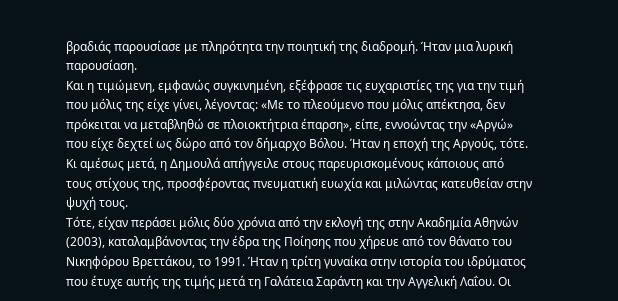βραδιάς παρουσίασε με πληρότητα την ποιητική της διαδρομή. Ήταν μια λυρική παρουσίαση.
Και η τιμώμενη, εμφανώς συγκινημένη, εξέφρασε τις ευχαριστίες της για την τιμή που μόλις της είχε γίνει, λέγοντας: «Με το πλεούμενο που μόλις απέκτησα, δεν πρόκειται να μεταβληθώ σε πλοιοκτήτρια έπαρση», είπε, εννοώντας την «Αργώ» που είχε δεχτεί ως δώρο από τον δήμαρχο Βόλου. Ήταν η εποχή της Αργούς, τότε. Κι αμέσως μετά, η Δημουλά απήγγειλε στους παρευρισκομένους κάποιους από τους στίχους της, προσφέροντας πνευματική ευωχία και μιλώντας κατευθείαν στην ψυχή τους.
Τότε, είχαν περάσει μόλις δύο χρόνια από την εκλογή της στην Ακαδημία Αθηνών (2003), καταλαμβάνοντας την έδρα της Ποίησης που χήρευε από τον θάνατο του Νικηφόρου Βρεττάκου, το 1991. Ήταν η τρίτη γυναίκα στην ιστορία του ιδρύματος που έτυχε αυτής της τιμής μετά τη Γαλάτεια Σαράντη και την Αγγελική Λαΐου. Οι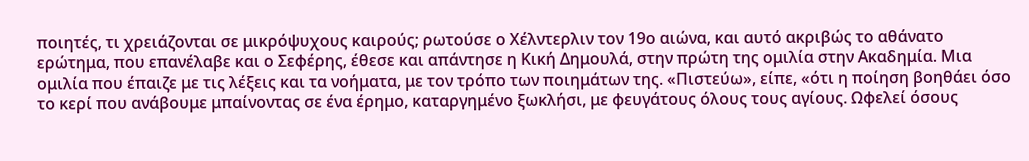ποιητές, τι χρειάζονται σε μικρόψυχους καιρούς; ρωτούσε ο Χέλντερλιν τον 19ο αιώνα, και αυτό ακριβώς το αθάνατο ερώτημα, που επανέλαβε και ο Σεφέρης, έθεσε και απάντησε η Κική Δημουλά, στην πρώτη της ομιλία στην Ακαδημία. Μια ομιλία που έπαιζε με τις λέξεις και τα νοήματα, με τον τρόπο των ποιημάτων της. «Πιστεύω», είπε, «ότι η ποίηση βοηθάει όσο το κερί που ανάβουμε μπαίνοντας σε ένα έρημο, καταργημένο ξωκλήσι, με φευγάτους όλους τους αγίους. Ωφελεί όσους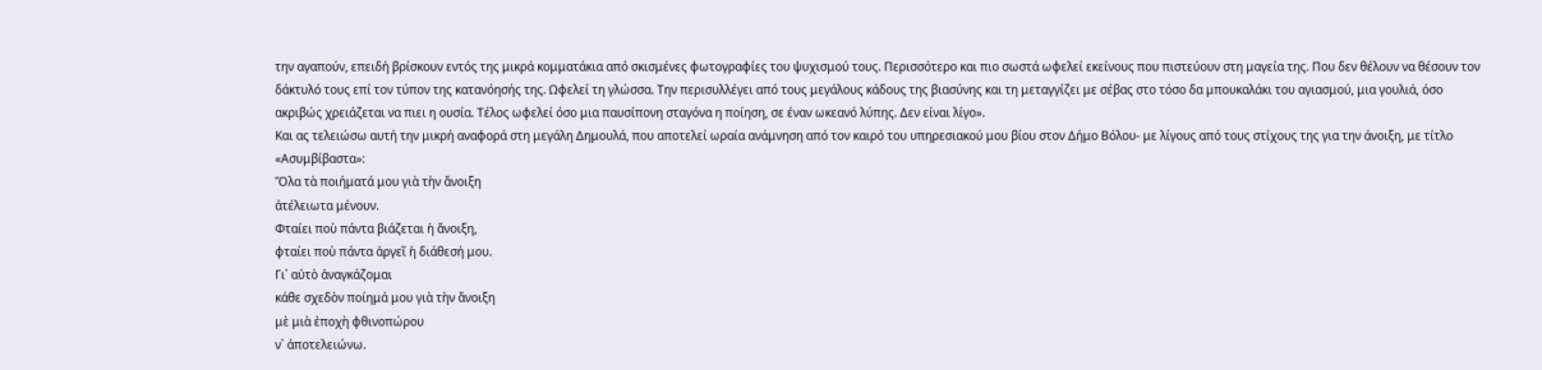την αγαπούν, επειδή βρίσκουν εντός της μικρά κομματάκια από σκισμένες φωτογραφίες του ψυχισμού τους. Περισσότερο και πιο σωστά ωφελεί εκείνους που πιστεύουν στη μαγεία της. Που δεν θέλουν να θέσουν τον δάκτυλό τους επί τον τύπον της κατανόησής της. Ωφελεί τη γλώσσα. Την περισυλλέγει από τους μεγάλους κάδους της βιασύνης και τη μεταγγίζει με σέβας στο τόσο δα μπουκαλάκι του αγιασμού, μια γουλιά, όσο ακριβώς χρειάζεται να πιει η ουσία. Τέλος ωφελεί όσο μια παυσίπονη σταγόνα η ποίηση, σε έναν ωκεανό λύπης. Δεν είναι λίγο».
Και ας τελειώσω αυτή την μικρή αναφορά στη μεγάλη Δημουλά, που αποτελεί ωραία ανάμνηση από τον καιρό του υπηρεσιακού μου βίου στον Δήμο Βόλου- με λίγους από τους στίχους της για την άνοιξη, με τίτλο «Ασυμβίβαστα»:
Ὅλα τὰ ποιήματά μου γιὰ τὴν ἄνοιξη
ἀτέλειωτα μένουν.
Φταίει ποὺ πάντα βιάζεται ἡ ἄνοιξη,
φταίει ποὺ πάντα ἀργεῖ ἡ διάθεσή μου.
Γι᾿ αὐτὸ ἀναγκάζομαι
κάθε σχεδὸν ποίημά μου γιὰ τὴν ἄνοιξη
μὲ μιὰ ἐποχὴ φθινοπώρου
ν᾿ ἀποτελειώνω.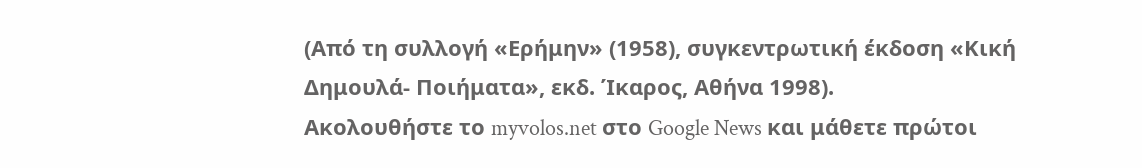(Από τη συλλογή «Ερήμην» (1958), συγκεντρωτική έκδοση «Κική Δημουλά- Ποιήματα», εκδ. Ίκαρος, Αθήνα 1998).
Ακολουθήστε το myvolos.net στο Google News και μάθετε πρώτοι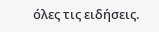όλες τις ειδήσεις.